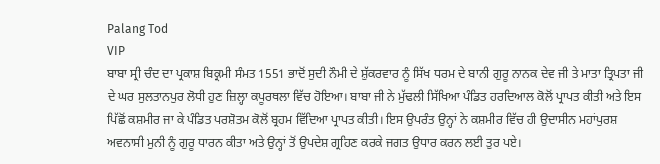Palang Tod
VIP
ਬਾਬਾ ਸ੍ਰੀ ਚੰਦ ਦਾ ਪ੍ਰਕਾਸ਼ ਬਿਕ੍ਰਮੀ ਸੰਮਤ 1551 ਭਾਦੋਂ ਸੁਦੀ ਨੌਮੀ ਦੇ ਸ਼ੁੱਕਰਵਾਰ ਨੂੰ ਸਿੱਖ ਧਰਮ ਦੇ ਬਾਨੀ ਗੁਰੂ ਨਾਨਕ ਦੇਵ ਜੀ ਤੇ ਮਾਤਾ ਤ੍ਰਿਪਤਾ ਜੀ ਦੇ ਘਰ ਸੁਲਤਾਨਪੁਰ ਲੋਧੀ ਹੁਣ ਜ਼ਿਲ੍ਹਾ ਕਪੂਰਥਲਾ ਵਿੱਚ ਹੋਇਆ। ਬਾਬਾ ਜੀ ਨੇ ਮੁੱਢਲੀ ਸਿੱਖਿਆ ਪੰਡਿਤ ਹਰਦਿਆਲ ਕੋਲੋਂ ਪ੍ਰਾਪਤ ਕੀਤੀ ਅਤੇ ਇਸ ਪਿੱਛੋਂ ਕਸ਼ਮੀਰ ਜਾ ਕੇ ਪੰਡਿਤ ਪਰਸ਼ੋਤਮ ਕੋਲੋਂ ਬ੍ਰਹਮ ਵਿੱਦਿਆ ਪ੍ਰਾਪਤ ਕੀਤੀ। ਇਸ ਉਪਰੰਤ ਉਨ੍ਹਾਂ ਨੇ ਕਸ਼ਮੀਰ ਵਿੱਚ ਹੀ ਉਦਾਸੀਨ ਮਹਾਂਪੁਰਸ਼ ਅਵਨਾਸੀ ਮੁਨੀ ਨੂੰ ਗੁਰੂ ਧਾਰਨ ਕੀਤਾ ਅਤੇ ਉਨ੍ਹਾਂ ਤੋਂ ਉਪਦੇਸ਼ ਗ੍ਰਹਿਣ ਕਰਕੇ ਜਗਤ ਉਧਾਰ ਕਰਨ ਲਈ ਤੁਰ ਪਏ।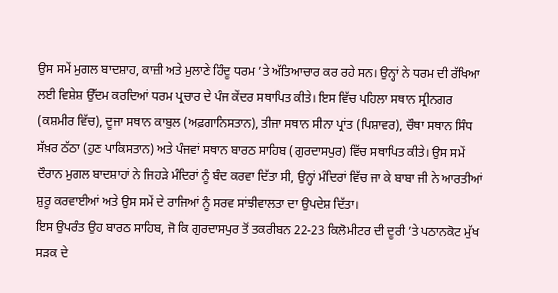ਉਸ ਸਮੇਂ ਮੁਗਲ ਬਾਦਸ਼ਾਹ, ਕਾਜ਼ੀ ਅਤੇ ਮੁਲਾਣੇ ਹਿੰਦੂ ਧਰਮ ’ਤੇ ਅੱਤਿਆਚਾਰ ਕਰ ਰਹੇ ਸਨ। ਉਨ੍ਹਾਂ ਨੇ ਧਰਮ ਦੀ ਰੱਖਿਆ ਲਈ ਵਿਸ਼ੇਸ਼ ਉੱਦਮ ਕਰਦਿਆਂ ਧਰਮ ਪ੍ਰਚਾਰ ਦੇ ਪੰਜ ਕੇਂਦਰ ਸਥਾਪਿਤ ਕੀਤੇ। ਇਸ ਵਿੱਚ ਪਹਿਲਾ ਸਥਾਨ ਸ੍ਰੀਨਗਰ (ਕਸ਼ਮੀਰ ਵਿੱਚ), ਦੂਜਾ ਸਥਾਨ ਕਾਬੁਲ (ਅਫ਼ਗਾਨਿਸਤਾਨ), ਤੀਜਾ ਸਥਾਨ ਸੀਨਾ ਪ੍ਰਾਂਤ (ਪਿਸ਼ਾਵਰ), ਚੌਥਾ ਸਥਾਨ ਸਿੰਧ ਸੱਖ਼ਰ ਠੱਠਾ (ਹੁਣ ਪਾਕਿਸਤਾਨ) ਅਤੇ ਪੰਜਵਾਂ ਸਥਾਨ ਬਾਰਠ ਸਾਹਿਬ (ਗੁਰਦਾਸਪੁਰ) ਵਿੱਚ ਸਥਾਪਿਤ ਕੀਤੇ। ਉਸ ਸਮੇਂ ਦੌਰਾਨ ਮੁਗਲ ਬਾਦਸ਼ਾਹਾਂ ਨੇ ਜਿਹੜੇ ਮੰਦਿਰਾਂ ਨੂੰ ਬੰਦ ਕਰਵਾ ਦਿੱਤਾ ਸੀ, ਉਨ੍ਹਾਂ ਮੰਦਿਰਾਂ ਵਿੱਚ ਜਾ ਕੇ ਬਾਬਾ ਜੀ ਨੇ ਆਰਤੀਆਂ ਸ਼ੁਰੂ ਕਰਵਾਈਆਂ ਅਤੇ ਉਸ ਸਮੇਂ ਦੇ ਰਾਜਿਆਂ ਨੂੰ ਸਰਵ ਸਾਂਝੀਵਾਲਤਾ ਦਾ ਉਪਦੇਸ਼ ਦਿੱਤਾ।
ਇਸ ਉਪਰੰਤ ਉਹ ਬਾਰਠ ਸਾਹਿਬ, ਜੋ ਕਿ ਗੁਰਦਾਸਪੁਰ ਤੋਂ ਤਕਰੀਬਨ 22-23 ਕਿਲੋਮੀਟਰ ਦੀ ਦੂਰੀ ’ਤੇ ਪਠਾਨਕੋਟ ਮੁੱਖ ਸੜਕ ਦੇ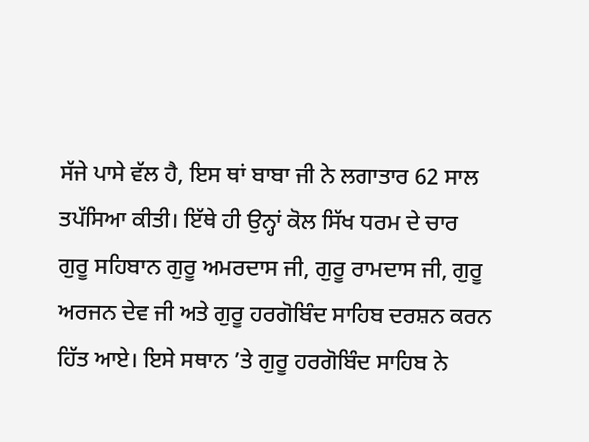ਸੱਜੇ ਪਾਸੇ ਵੱਲ ਹੈ, ਇਸ ਥਾਂ ਬਾਬਾ ਜੀ ਨੇ ਲਗਾਤਾਰ 62 ਸਾਲ ਤਪੱਸਿਆ ਕੀਤੀ। ਇੱਥੇ ਹੀ ਉਨ੍ਹਾਂ ਕੋਲ ਸਿੱਖ ਧਰਮ ਦੇ ਚਾਰ ਗੁਰੂ ਸਹਿਬਾਨ ਗੁਰੂ ਅਮਰਦਾਸ ਜੀ, ਗੁਰੂ ਰਾਮਦਾਸ ਜੀ, ਗੁਰੂ ਅਰਜਨ ਦੇਵ ਜੀ ਅਤੇ ਗੁਰੂ ਹਰਗੋਬਿੰਦ ਸਾਹਿਬ ਦਰਸ਼ਨ ਕਰਨ ਹਿੱਤ ਆਏ। ਇਸੇ ਸਥਾਨ ’ਤੇ ਗੁਰੂ ਹਰਗੋਬਿੰਦ ਸਾਹਿਬ ਨੇ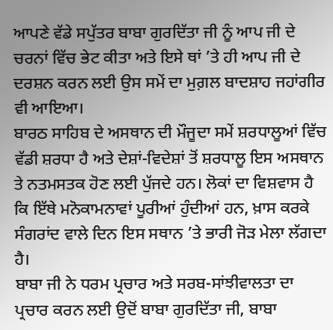ਆਪਣੇ ਵੱਡੇ ਸਪੁੱਤਰ ਬਾਬਾ ਗੁਰਦਿੱਤਾ ਜੀ ਨੂੰ ਆਪ ਜੀ ਦੇ ਚਰਨਾਂ ਵਿੱਚ ਭੇਟ ਕੀਤਾ ਅਤੇ ਇਸੇ ਥਾਂ ’ਤੇ ਹੀ ਆਪ ਜੀ ਦੇ ਦਰਸ਼ਨ ਕਰਨ ਲਈ ਉਸ ਸਮੇਂ ਦਾ ਮੁਗ਼ਲ ਬਾਦਸ਼ਾਹ ਜਹਾਂਗੀਰ ਵੀ ਆਇਆ।
ਬਾਰਠ ਸਾਹਿਬ ਦੇ ਅਸਥਾਨ ਦੀ ਮੌਜੂਦਾ ਸਮੇਂ ਸ਼ਰਧਾਲੂਆਂ ਵਿੱਚ ਵੱਡੀ ਸ਼ਰਧਾ ਹੈ ਅਤੇ ਦੇਸ਼ਾਂ-ਵਿਦੇਸ਼ਾਂ ਤੋਂ ਸ਼ਰਧਾਲੂ ਇਸ ਅਸਥਾਨ ਤੇ ਨਤਮਸਤਕ ਹੋਣ ਲਈ ਪੁੱਜਦੇ ਹਨ। ਲੋਕਾਂ ਦਾ ਵਿਸ਼ਵਾਸ ਹੈ ਕਿ ਇੱਥੇ ਮਨੋਕਾਮਨਾਵਾਂ ਪੂਰੀਆਂ ਹੁੰਦੀਆਂ ਹਨ, ਖ਼ਾਸ ਕਰਕੇ ਸੰਗਰਾਂਦ ਵਾਲੇ ਦਿਨ ਇਸ ਸਥਾਨ ’ਤੇ ਭਾਰੀ ਜੋੜ ਮੇਲਾ ਲੱਗਦਾ ਹੈ।
ਬਾਬਾ ਜੀ ਨੇ ਧਰਮ ਪ੍ਰਚਾਰ ਅਤੇ ਸਰਬ-ਸਾਂਝੀਵਾਲਤਾ ਦਾ ਪ੍ਰਚਾਰ ਕਰਨ ਲਈ ਉਦੋਂ ਬਾਬਾ ਗੁਰਦਿੱਤਾ ਜੀ, ਬਾਬਾ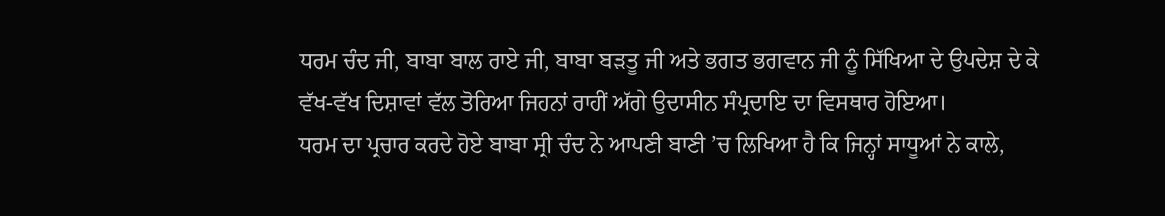ਧਰਮ ਚੰਦ ਜੀ, ਬਾਬਾ ਬਾਲ ਰਾਏ ਜੀ, ਬਾਬਾ ਬੜਤੂ ਜੀ ਅਤੇ ਭਗਤ ਭਗਵਾਨ ਜੀ ਨੂੰ ਸਿੱਖਿਆ ਦੇ ਉਪਦੇਸ਼ ਦੇ ਕੇ ਵੱਖ-ਵੱਖ ਦਿਸ਼ਾਵਾਂ ਵੱਲ ਤੋਰਿਆ ਜਿਹਨਾਂ ਰਾਹੀਂ ਅੱਗੇ ਉਦਾਸੀਨ ਸੰਪ੍ਰਦਾਇ ਦਾ ਵਿਸਥਾਰ ਹੋਇਆ।
ਧਰਮ ਦਾ ਪ੍ਰਚਾਰ ਕਰਦੇ ਹੋਏ ਬਾਬਾ ਸ੍ਰੀ ਚੰਦ ਨੇ ਆਪਣੀ ਬਾਣੀ ’ਚ ਲਿਖਿਆ ਹੈ ਕਿ ਜਿਨ੍ਹਾਂ ਸਾਧੂਆਂ ਨੇ ਕਾਲੇ,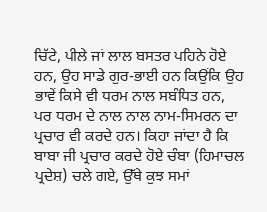ਚਿੱਟੇ, ਪੀਲੇ ਜਾਂ ਲਾਲ ਬਸਤਰ ਪਹਿਨੇ ਹੋਏ ਹਨ, ਉਹ ਸਾਡੇ ਗੁਰ-ਭਾਈ ਹਨ ਕਿਉਂਕਿ ਉਹ ਭਾਵੇਂ ਕਿਸੇ ਵੀ ਧਰਮ ਨਾਲ ਸਬੰਧਿਤ ਹਨ, ਪਰ ਧਰਮ ਦੇ ਨਾਲ ਨਾਲ ਨਾਮ-ਸਿਮਰਨ ਦਾ ਪ੍ਰਚਾਰ ਵੀ ਕਰਦੇ ਹਨ। ਕਿਹਾ ਜਾਂਦਾ ਹੈ ਕਿ ਬਾਬਾ ਜੀ ਪ੍ਰਚਾਰ ਕਰਦੇ ਹੋਏ ਚੰਬਾ (ਹਿਮਾਚਲ ਪ੍ਰਦੇਸ਼) ਚਲੇ ਗਏ, ਉੱਥੇ ਕੁਝ ਸਮਾਂ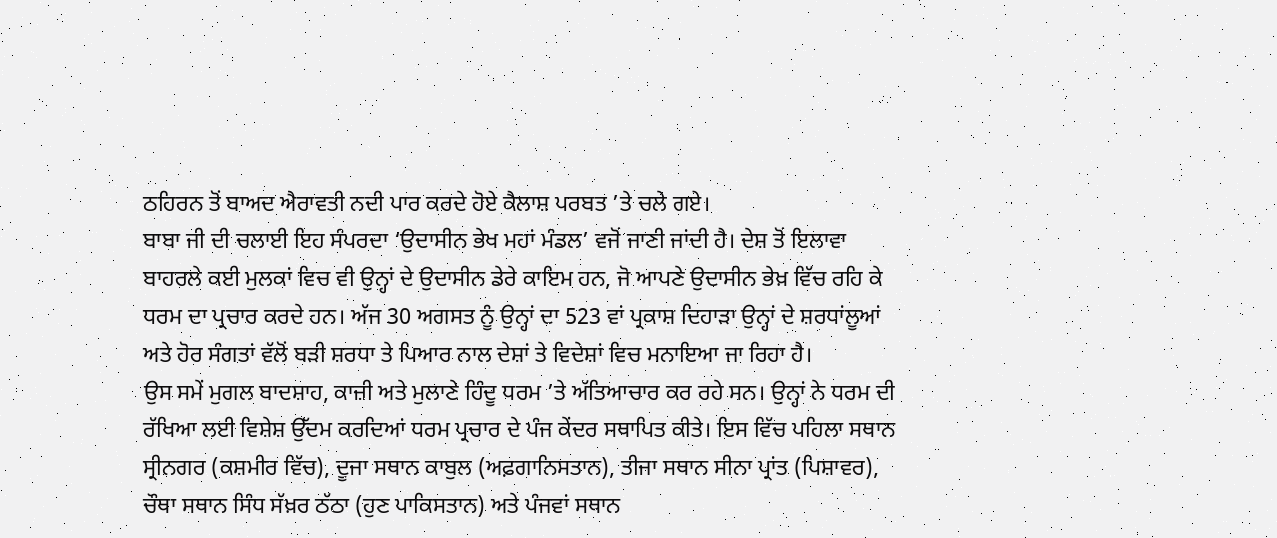ਠਹਿਰਨ ਤੋਂ ਬਾਅਦ ਐਰਾਵਤੀ ਨਦੀ ਪਾਰ ਕਰਦੇ ਹੋਏ ਕੈਲਾਸ਼ ਪਰਬਤ ’ਤੇ ਚਲੇ ਗਏ।
ਬਾਬਾ ਜੀ ਦੀ ਚਲਾਈ ਇਹ ਸੰਪਰਦਾ ‘ਉਦਾਸੀਨ ਭੇਖ ਮਹਾਂ ਮੰਡਲ’ ਵਜੋਂ ਜਾਣੀ ਜਾਂਦੀ ਹੈ। ਦੇਸ਼ ਤੋਂ ਇਲਾਵਾ ਬਾਹਰਲੇ ਕਈ ਮੁਲਕਾਂ ਵਿਚ ਵੀ ਉਨ੍ਹਾਂ ਦੇ ਉਦਾਸੀਨ ਡੇਰੇ ਕਾਇਮ ਹਨ, ਜੋ ਆਪਣੇ ਉਦਾਸੀਨ ਭੇਖ਼ ਵਿੱਚ ਰਹਿ ਕੇ ਧਰਮ ਦਾ ਪ੍ਰਚਾਰ ਕਰਦੇ ਹਨ। ਅੱਜ 30 ਅਗਸਤ ਨੂੰ ਉਨ੍ਹਾਂ ਦਾ 523 ਵਾਂ ਪ੍ਰਕਾਸ਼ ਦਿਹਾੜਾ ਉਨ੍ਹਾਂ ਦੇ ਸ਼ਰਧਾਂਲੂਆਂ ਅਤੇ ਹੋਰ ਸੰਗਤਾਂ ਵੱਲੋਂ ਬੜੀ ਸ਼ਰਧਾ ਤੇ ਪਿਆਰ ਨਾਲ ਦੇਸ਼ਾਂ ਤੇ ਵਿਦੇਸ਼ਾਂ ਵਿਚ ਮਨਾਇਆ ਜਾ ਰਿਹਾ ਹੈ।
ਉਸ ਸਮੇਂ ਮੁਗਲ ਬਾਦਸ਼ਾਹ, ਕਾਜ਼ੀ ਅਤੇ ਮੁਲਾਣੇ ਹਿੰਦੂ ਧਰਮ ’ਤੇ ਅੱਤਿਆਚਾਰ ਕਰ ਰਹੇ ਸਨ। ਉਨ੍ਹਾਂ ਨੇ ਧਰਮ ਦੀ ਰੱਖਿਆ ਲਈ ਵਿਸ਼ੇਸ਼ ਉੱਦਮ ਕਰਦਿਆਂ ਧਰਮ ਪ੍ਰਚਾਰ ਦੇ ਪੰਜ ਕੇਂਦਰ ਸਥਾਪਿਤ ਕੀਤੇ। ਇਸ ਵਿੱਚ ਪਹਿਲਾ ਸਥਾਨ ਸ੍ਰੀਨਗਰ (ਕਸ਼ਮੀਰ ਵਿੱਚ), ਦੂਜਾ ਸਥਾਨ ਕਾਬੁਲ (ਅਫ਼ਗਾਨਿਸਤਾਨ), ਤੀਜਾ ਸਥਾਨ ਸੀਨਾ ਪ੍ਰਾਂਤ (ਪਿਸ਼ਾਵਰ), ਚੌਥਾ ਸਥਾਨ ਸਿੰਧ ਸੱਖ਼ਰ ਠੱਠਾ (ਹੁਣ ਪਾਕਿਸਤਾਨ) ਅਤੇ ਪੰਜਵਾਂ ਸਥਾਨ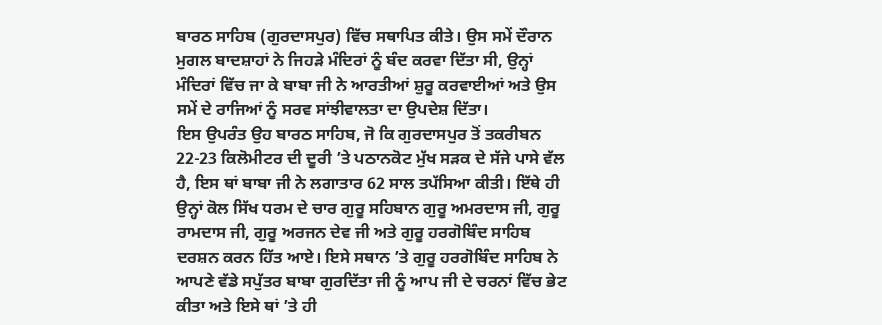ਬਾਰਠ ਸਾਹਿਬ (ਗੁਰਦਾਸਪੁਰ) ਵਿੱਚ ਸਥਾਪਿਤ ਕੀਤੇ। ਉਸ ਸਮੇਂ ਦੌਰਾਨ ਮੁਗਲ ਬਾਦਸ਼ਾਹਾਂ ਨੇ ਜਿਹੜੇ ਮੰਦਿਰਾਂ ਨੂੰ ਬੰਦ ਕਰਵਾ ਦਿੱਤਾ ਸੀ, ਉਨ੍ਹਾਂ ਮੰਦਿਰਾਂ ਵਿੱਚ ਜਾ ਕੇ ਬਾਬਾ ਜੀ ਨੇ ਆਰਤੀਆਂ ਸ਼ੁਰੂ ਕਰਵਾਈਆਂ ਅਤੇ ਉਸ ਸਮੇਂ ਦੇ ਰਾਜਿਆਂ ਨੂੰ ਸਰਵ ਸਾਂਝੀਵਾਲਤਾ ਦਾ ਉਪਦੇਸ਼ ਦਿੱਤਾ।
ਇਸ ਉਪਰੰਤ ਉਹ ਬਾਰਠ ਸਾਹਿਬ, ਜੋ ਕਿ ਗੁਰਦਾਸਪੁਰ ਤੋਂ ਤਕਰੀਬਨ 22-23 ਕਿਲੋਮੀਟਰ ਦੀ ਦੂਰੀ ’ਤੇ ਪਠਾਨਕੋਟ ਮੁੱਖ ਸੜਕ ਦੇ ਸੱਜੇ ਪਾਸੇ ਵੱਲ ਹੈ, ਇਸ ਥਾਂ ਬਾਬਾ ਜੀ ਨੇ ਲਗਾਤਾਰ 62 ਸਾਲ ਤਪੱਸਿਆ ਕੀਤੀ। ਇੱਥੇ ਹੀ ਉਨ੍ਹਾਂ ਕੋਲ ਸਿੱਖ ਧਰਮ ਦੇ ਚਾਰ ਗੁਰੂ ਸਹਿਬਾਨ ਗੁਰੂ ਅਮਰਦਾਸ ਜੀ, ਗੁਰੂ ਰਾਮਦਾਸ ਜੀ, ਗੁਰੂ ਅਰਜਨ ਦੇਵ ਜੀ ਅਤੇ ਗੁਰੂ ਹਰਗੋਬਿੰਦ ਸਾਹਿਬ ਦਰਸ਼ਨ ਕਰਨ ਹਿੱਤ ਆਏ। ਇਸੇ ਸਥਾਨ ’ਤੇ ਗੁਰੂ ਹਰਗੋਬਿੰਦ ਸਾਹਿਬ ਨੇ ਆਪਣੇ ਵੱਡੇ ਸਪੁੱਤਰ ਬਾਬਾ ਗੁਰਦਿੱਤਾ ਜੀ ਨੂੰ ਆਪ ਜੀ ਦੇ ਚਰਨਾਂ ਵਿੱਚ ਭੇਟ ਕੀਤਾ ਅਤੇ ਇਸੇ ਥਾਂ ’ਤੇ ਹੀ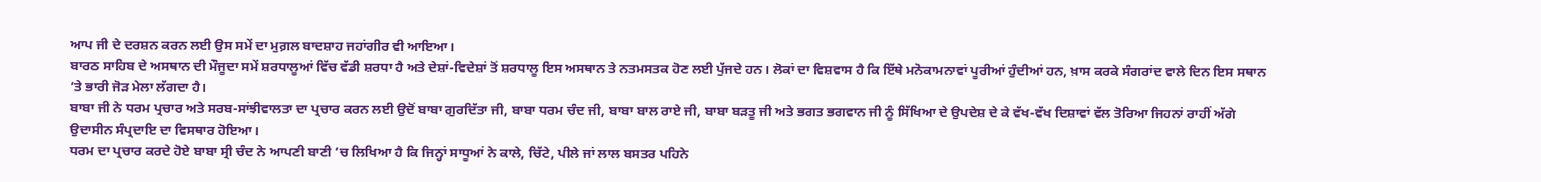ਆਪ ਜੀ ਦੇ ਦਰਸ਼ਨ ਕਰਨ ਲਈ ਉਸ ਸਮੇਂ ਦਾ ਮੁਗ਼ਲ ਬਾਦਸ਼ਾਹ ਜਹਾਂਗੀਰ ਵੀ ਆਇਆ।
ਬਾਰਠ ਸਾਹਿਬ ਦੇ ਅਸਥਾਨ ਦੀ ਮੌਜੂਦਾ ਸਮੇਂ ਸ਼ਰਧਾਲੂਆਂ ਵਿੱਚ ਵੱਡੀ ਸ਼ਰਧਾ ਹੈ ਅਤੇ ਦੇਸ਼ਾਂ-ਵਿਦੇਸ਼ਾਂ ਤੋਂ ਸ਼ਰਧਾਲੂ ਇਸ ਅਸਥਾਨ ਤੇ ਨਤਮਸਤਕ ਹੋਣ ਲਈ ਪੁੱਜਦੇ ਹਨ। ਲੋਕਾਂ ਦਾ ਵਿਸ਼ਵਾਸ ਹੈ ਕਿ ਇੱਥੇ ਮਨੋਕਾਮਨਾਵਾਂ ਪੂਰੀਆਂ ਹੁੰਦੀਆਂ ਹਨ, ਖ਼ਾਸ ਕਰਕੇ ਸੰਗਰਾਂਦ ਵਾਲੇ ਦਿਨ ਇਸ ਸਥਾਨ ’ਤੇ ਭਾਰੀ ਜੋੜ ਮੇਲਾ ਲੱਗਦਾ ਹੈ।
ਬਾਬਾ ਜੀ ਨੇ ਧਰਮ ਪ੍ਰਚਾਰ ਅਤੇ ਸਰਬ-ਸਾਂਝੀਵਾਲਤਾ ਦਾ ਪ੍ਰਚਾਰ ਕਰਨ ਲਈ ਉਦੋਂ ਬਾਬਾ ਗੁਰਦਿੱਤਾ ਜੀ, ਬਾਬਾ ਧਰਮ ਚੰਦ ਜੀ, ਬਾਬਾ ਬਾਲ ਰਾਏ ਜੀ, ਬਾਬਾ ਬੜਤੂ ਜੀ ਅਤੇ ਭਗਤ ਭਗਵਾਨ ਜੀ ਨੂੰ ਸਿੱਖਿਆ ਦੇ ਉਪਦੇਸ਼ ਦੇ ਕੇ ਵੱਖ-ਵੱਖ ਦਿਸ਼ਾਵਾਂ ਵੱਲ ਤੋਰਿਆ ਜਿਹਨਾਂ ਰਾਹੀਂ ਅੱਗੇ ਉਦਾਸੀਨ ਸੰਪ੍ਰਦਾਇ ਦਾ ਵਿਸਥਾਰ ਹੋਇਆ।
ਧਰਮ ਦਾ ਪ੍ਰਚਾਰ ਕਰਦੇ ਹੋਏ ਬਾਬਾ ਸ੍ਰੀ ਚੰਦ ਨੇ ਆਪਣੀ ਬਾਣੀ ’ਚ ਲਿਖਿਆ ਹੈ ਕਿ ਜਿਨ੍ਹਾਂ ਸਾਧੂਆਂ ਨੇ ਕਾਲੇ, ਚਿੱਟੇ, ਪੀਲੇ ਜਾਂ ਲਾਲ ਬਸਤਰ ਪਹਿਨੇ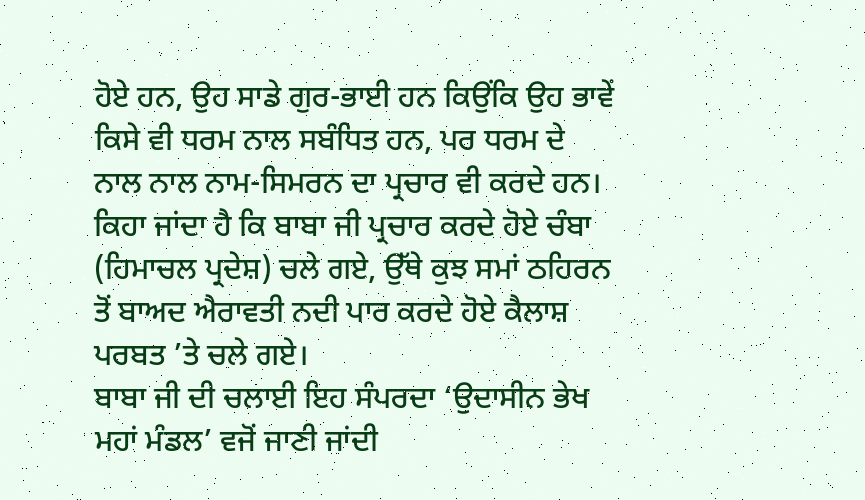ਹੋਏ ਹਨ, ਉਹ ਸਾਡੇ ਗੁਰ-ਭਾਈ ਹਨ ਕਿਉਂਕਿ ਉਹ ਭਾਵੇਂ ਕਿਸੇ ਵੀ ਧਰਮ ਨਾਲ ਸਬੰਧਿਤ ਹਨ, ਪਰ ਧਰਮ ਦੇ ਨਾਲ ਨਾਲ ਨਾਮ-ਸਿਮਰਨ ਦਾ ਪ੍ਰਚਾਰ ਵੀ ਕਰਦੇ ਹਨ। ਕਿਹਾ ਜਾਂਦਾ ਹੈ ਕਿ ਬਾਬਾ ਜੀ ਪ੍ਰਚਾਰ ਕਰਦੇ ਹੋਏ ਚੰਬਾ (ਹਿਮਾਚਲ ਪ੍ਰਦੇਸ਼) ਚਲੇ ਗਏ, ਉੱਥੇ ਕੁਝ ਸਮਾਂ ਠਹਿਰਨ ਤੋਂ ਬਾਅਦ ਐਰਾਵਤੀ ਨਦੀ ਪਾਰ ਕਰਦੇ ਹੋਏ ਕੈਲਾਸ਼ ਪਰਬਤ ’ਤੇ ਚਲੇ ਗਏ।
ਬਾਬਾ ਜੀ ਦੀ ਚਲਾਈ ਇਹ ਸੰਪਰਦਾ ‘ਉਦਾਸੀਨ ਭੇਖ ਮਹਾਂ ਮੰਡਲ’ ਵਜੋਂ ਜਾਣੀ ਜਾਂਦੀ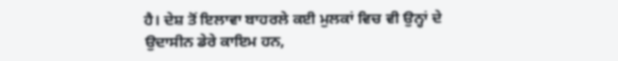ਹੈ। ਦੇਸ਼ ਤੋਂ ਇਲਾਵਾ ਬਾਹਰਲੇ ਕਈ ਮੁਲਕਾਂ ਵਿਚ ਵੀ ਉਨ੍ਹਾਂ ਦੇ ਉਦਾਸੀਨ ਡੇਰੇ ਕਾਇਮ ਹਨ,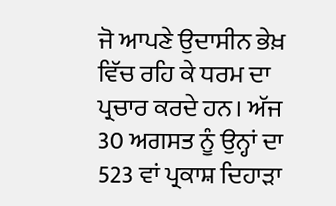ਜੋ ਆਪਣੇ ਉਦਾਸੀਨ ਭੇਖ਼ ਵਿੱਚ ਰਹਿ ਕੇ ਧਰਮ ਦਾ ਪ੍ਰਚਾਰ ਕਰਦੇ ਹਨ। ਅੱਜ 30 ਅਗਸਤ ਨੂੰ ਉਨ੍ਹਾਂ ਦਾ 523 ਵਾਂ ਪ੍ਰਕਾਸ਼ ਦਿਹਾੜਾ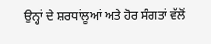ਉਨ੍ਹਾਂ ਦੇ ਸ਼ਰਧਾਂਲੂਆਂ ਅਤੇ ਹੋਰ ਸੰਗਤਾਂ ਵੱਲੋਂ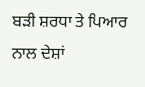ਬੜੀ ਸ਼ਰਧਾ ਤੇ ਪਿਆਰ ਨਾਲ ਦੇਸ਼ਾਂ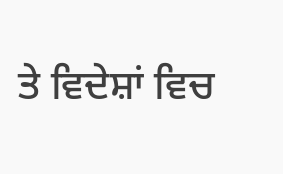ਤੇ ਵਿਦੇਸ਼ਾਂ ਵਿਚ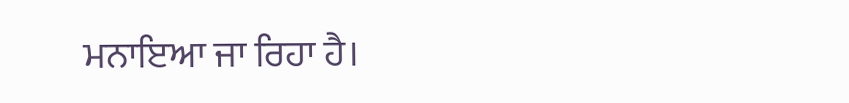ਮਨਾਇਆ ਜਾ ਰਿਹਾ ਹੈ।